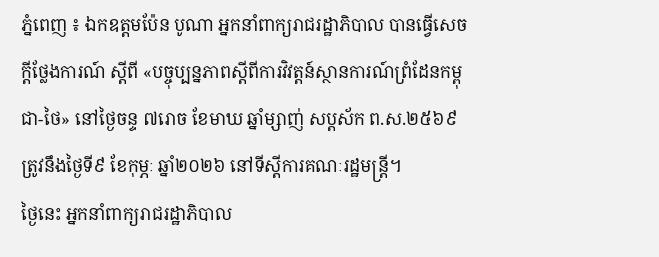ភ្នំពេញ ៖ ឯកឧត្តមប៉ែន បូណា អ្នកនាំពាក្យរាជរដ្ឋាភិបាល បានធ្វើសេចក្ដីថ្លែងការណ៍ ស្ដីពី «បច្ចុប្បន្នភាពស្ដីពីការវិវត្តន៍ស្ថានការណ៍ព្រំដែនកម្ពុជា-ថៃ» នៅថ្ងៃចន្ទ ៧រោច ខែមាឃ ឆ្នាំម្សាញ់ សប្ដស័ក ព.ស.២៥៦៩ ត្រូវនឹងថ្ងៃទី៩ ខែកុម្ភៈ ឆ្នាំ២០២៦ នៅទីស្តីការគណៈរដ្ឋមន្ត្រី។
ថ្ងៃនេះ អ្នកនាំពាក្យរាជរដ្ឋាភិបាល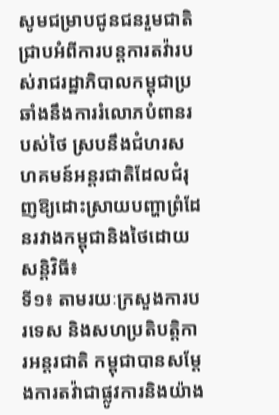សូមជម្រាបជូនជនរួមជាតិជ្រាបអំពីការបន្តការតវ៉ារបស់រាជរដ្ឋាភិបាលកម្ពុជាប្រឆាំងនឹងការរំលោភបំពានរបស់ថៃ ស្របនឹងជំហរសហគមន៍អន្តរជាតិដែលជំរុញឱ្យដោះស្រាយបញ្ហាព្រំដែនរវាងកម្ពុជានិងថៃដោយសន្តិវិធី៖
ទី១៖ តាមរយៈក្រសួងការបរទេស និងសហប្រតិបត្តិការអន្តរជាតិ កម្ពុជាបានសម្តែងការតវ៉ាជាផ្លូវការនិងយ៉ាង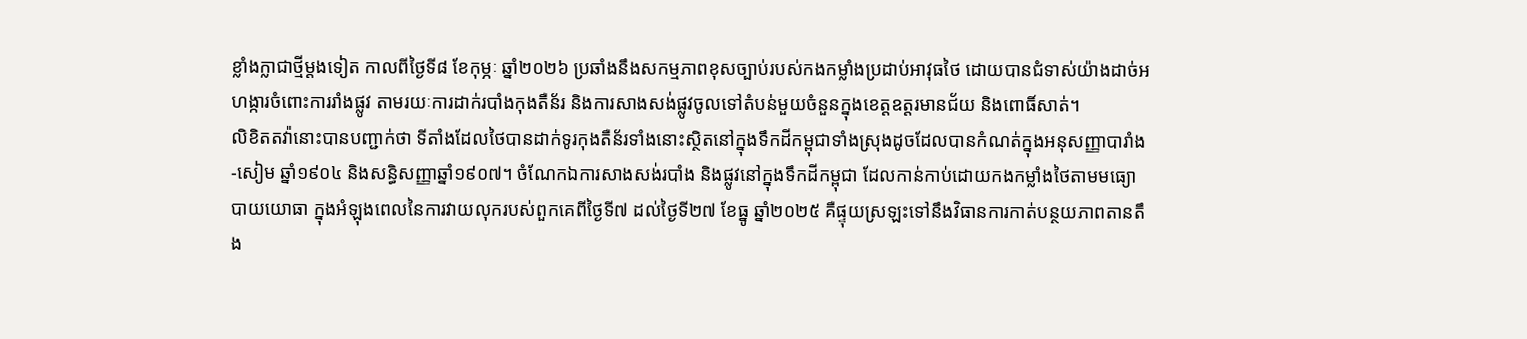ខ្លាំងក្លាជាថ្មីម្តងទៀត កាលពីថ្ងៃទី៨ ខែកុម្ភៈ ឆ្នាំ២០២៦ ប្រឆាំងនឹងសកម្មភាពខុសច្បាប់របស់កងកម្លាំងប្រដាប់អាវុធថៃ ដោយបានជំទាស់យ៉ាងដាច់អហង្ការចំពោះការរាំងផ្លូវ តាមរយៈការដាក់របាំងកុងតឺន័រ និងការសាងសង់ផ្លូវចូលទៅតំបន់មួយចំនួនក្នុងខេត្តឧត្តរមានជ័យ និងពោធិ៍សាត់។
លិខិតតវ៉ានោះបានបញ្ជាក់ថា ទីតាំងដែលថៃបានដាក់ទូរកុងតឺន័រទាំងនោះស្ថិតនៅក្នុងទឹកដីកម្ពុជាទាំងស្រុងដូចដែលបានកំណត់ក្នុងអនុសញ្ញាបារាំង-សៀម ឆ្នាំ១៩០៤ និងសន្ធិសញ្ញាឆ្នាំ១៩០៧។ ចំណែកឯការសាងសង់របាំង និងផ្លូវនៅក្នុងទឹកដីកម្ពុជា ដែលកាន់កាប់ដោយកងកម្លាំងថៃតាមមធ្យោបាយយោធា ក្នុងអំឡុងពេលនៃការវាយលុករបស់ពួកគេពីថ្ងៃទី៧ ដល់ថ្ងៃទី២៧ ខែធ្នូ ឆ្នាំ២០២៥ គឺផ្ទុយស្រឡះទៅនឹងវិធានការកាត់បន្ថយភាពតានតឹង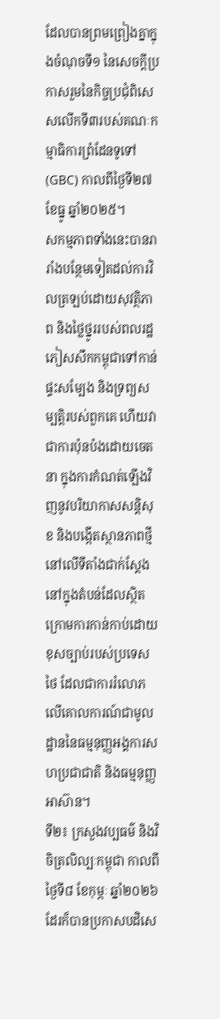ដែលបានព្រមព្រៀងគ្នាក្នុងចំណុចទី១ នៃសេចក្តីប្រកាសរួមនៃកិច្ចប្រជុំពិសេសលើកទី៣របស់គណៈកម្មាធិការព្រំដែនទូទៅ (GBC) កាលពីថ្ងៃទី២៧ ខែធ្នូ ឆ្នាំ២០២៥។
សកម្មភាពទាំងនេះបានរារាំងបន្ថែមទៀតដល់ការវិលត្រឡប់ដោយសុវត្ថិភាព និងថ្លៃថ្នូររបស់ពលរដ្ឋភៀសសឹកកម្ពុជាទៅកាន់ផ្ទះសម្បែង និងទ្រព្យសម្បត្តិរបស់ពួកគេ ហើយវាជាការប៉ុនប៉ងដោយចេតនា ក្នុងការកំណត់ឡើងវិញនូវបរិយាកាសសន្តិសុខ និងបង្កើតស្ថានភាពថ្មីនៅលើទីតាំងជាក់ស្តែង នៅក្នុងតំបន់ដែលស្ថិតក្រោមការកាន់កាប់ដោយខុសច្បាប់របស់ប្រទេសថៃ ដែលជាការរំលោភលើគោលការណ៍ជាមូលដ្ឋាននៃធម្មនុញ្ញអង្គការសហប្រជាជាតិ និងធម្មនុញ្ញអាស៊ាន។
ទី២៖ ក្រសួងវប្បធម៌ និងវិចិត្រលិល្បៈកម្ពុជា កាលពីថ្ងៃទី៨ ខែកុម្ភៈ ឆ្នាំ២០២៦ ដែរក៏បានប្រកាសបដិសេ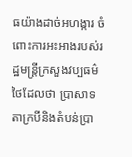ធយ៉ាងដាច់អហង្ការ ចំពោះការអះអាងរបស់រដ្ឋមន្ត្រីក្រសួងវប្បធម៌ថៃដែលថា ប្រាសាទតាក្របីនិងតំបន់ប្រា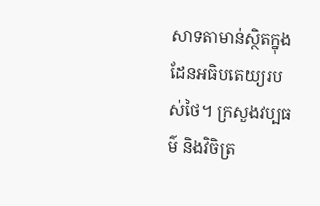សាទតាមាន់ស្ថិតក្នុងដែនអធិបតេយ្យរបស់ថៃ។ ក្រសួងវប្បធម៌ និងវិចិត្រ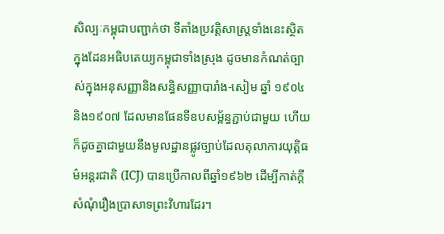សិល្បៈកម្ពុជាបញ្ជាក់ថា ទីតាំងប្រវត្តិសាស្ត្រទាំងនេះស្ថិតក្នុងដែនអធិបតេយ្យកម្ពុជាទាំងស្រុង ដូចមានកំណត់ច្បាស់ក្នុងអនុសញ្ញានិងសន្ធិសញ្ញាបារាំង-សៀម ឆ្នាំ ១៩០៤ និង១៩០៧ ដែលមានផែនទីឧបសម្ព័ន្ធភ្ជាប់ជាមួយ ហើយក៏ដូចគ្នាជាមួយនឹងមូលដ្ឋានផ្លូវច្បាប់ដែលតុលាការយុត្តិធម៌អន្តរជាតិ (ICJ) បានប្រើកាលពីឆ្នាំ១៩៦២ ដើម្បីកាត់ក្តីសំណុំរឿងប្រាសាទព្រះវិហារដែរ។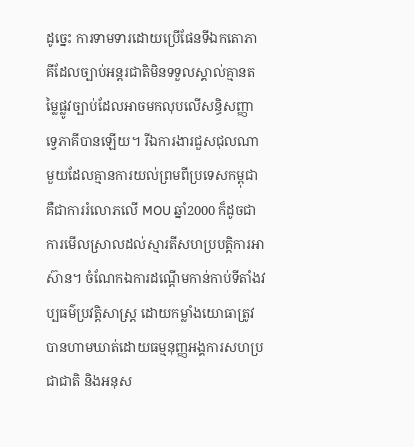ដូច្នេះ ការទាមទារដោយប្រើផែនទីឯកតោភាគីដែលច្បាប់អន្តរជាតិមិនទទួលស្គាល់គ្មានតម្លៃផ្លូវច្បាប់ដែលអាចមកលុបលើសន្ធិសញ្ញាទ្វេភាគីបានឡើយ។ រីឯការងារជួសជុលណាមួយដែលគ្មានការយល់ព្រមពីប្រទេសកម្ពុជា គឺជាការរំលោភលើ MOU ឆ្នាំ2000 ក៏ដូចជាការមើលស្រាលដល់ស្មារតីសហប្របត្តិការអាស៊ាន។ ចំណែកឯការដណ្តើមកាន់កាប់ទីតាំងវប្បធម៌ប្រវត្តិសាស្ត្រ ដោយកម្លាំងយោធាត្រូវបានហាមឃាត់ដោយធម្មនុញ្ញអង្គការសហប្រជាជាតិ និងអនុស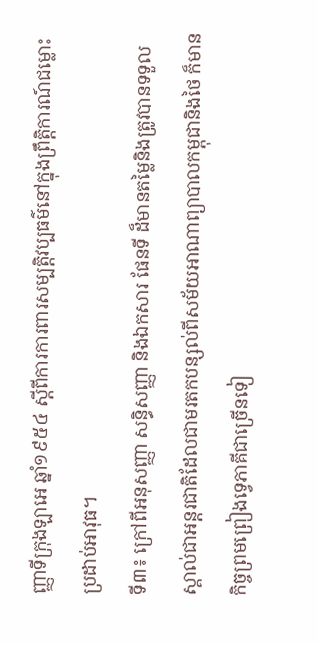ញ្ញាទីក្រុងឡាអេ ឆ្នាំ១៩៥៤ ស្តីពីការការពារសម្បត្តិវប្បធម៌នៅក្នុងព្រឹត្តិការណ៍ជម្លោះប្រដាប់អាវុធ។
ទី៣៖ ក្រៅពីអនុសញ្ញា សន្ធិសញ្ញា និងឯកសារ ផែនទី ដ៏មានតម្លៃនិងត្រូវបានទទួលស្គាល់ជាអន្តរជាតិដែលជាមរតកបន្សល់ពីសម័យអាណាព្យាបាលកម្ពុជានិងថៃ ក៏មានកិច្ចព្រមព្រៀងទ្វេភាគីជាច្រើនទៀ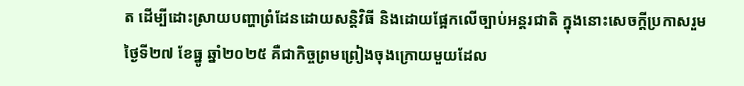ត ដើម្បីដោះស្រាយបញ្ហាព្រំដែនដោយសន្តិវិធី និងដោយផ្អែកលើច្បាប់អន្តរជាតិ ក្នុងនោះសេចក្តីប្រកាសរួមថ្ងៃទី២៧ ខែធ្នូ ឆ្នាំ២០២៥ គឺជាកិច្ចព្រមព្រៀងចុងក្រោយមួយដែល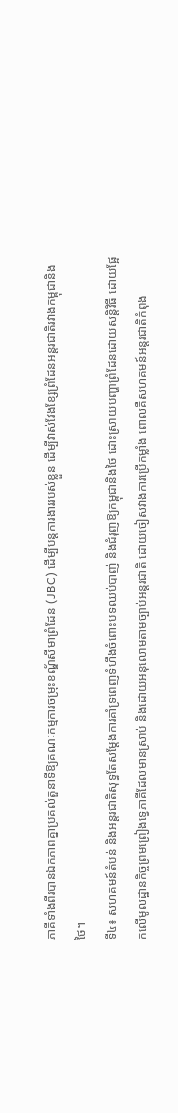ភាគីទាំងពីរបានឯកភាពគ្នាប្រគល់តួនាទីឱ្យគណៈកម្មការចម្រុះខណ្ឌ័សីមាព្រំដែន (JBC) ដើម្បីបន្តការងាររបស់ខ្លួន ដើម្បីវាស់វែងខ្សែព្រំដែនអន្តរជាតិរវាងកម្ពុជានិងថៃ។
ទី៤៖ សហគមន៍តំបន់ និងអន្តរជាតិសុទ្ធតែសម្តែងការគាំទ្រពេញទំហឹងចំពោះបទឈប់បាញ់ និងជំរុញឱ្យកម្ពុជានិងថៃ ដោះស្រាយបញ្ហាព្រំដែនដោយសន្តិវិធី ដោយផ្អែកលើមូលដ្ឋានកិច្ចព្រមព្រៀងទ្វេភាគីដែលមានស្រាប់ និងដោយអនុលោមតាមច្បាប់អន្តរជាតិ ដោយចៀសវាងការប្រើកម្លាំង ពោលគឺសហគមន៍អន្តរជាតិកំពុង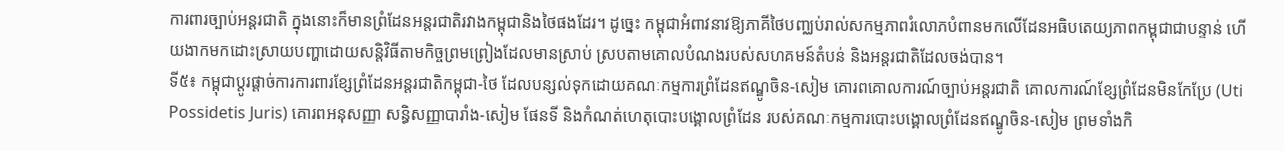ការពារច្បាប់អន្តរជាតិ ក្នុងនោះក៏មានព្រំដែនអន្តរជាតិរវាងកម្ពុជានិងថៃផងដែរ។ ដូច្នេះ កម្ពុជាអំពាវនាវឱ្យភាគីថៃបញ្ឈប់រាល់សកម្មភាពរំលោភបំពានមកលើដែនអធិបតេយ្យភាពកម្ពុជាជាបន្ទាន់ ហើយងាកមកដោះស្រាយបញ្ហាដោយសន្តិវិធីតាមកិច្ចព្រមព្រៀងដែលមានស្រាប់ ស្របតាមគោលបំណងរបស់សហគមន៍តំបន់ និងអន្តរជាតិដែលចង់បាន។
ទី៥៖ កម្ពុជាប្តូរផ្តាច់ការការពារខ្សែព្រំដែនអន្តរជាតិកម្ពុជា-ថៃ ដែលបន្សល់ទុកដោយគណៈកម្មការព្រំដែនឥណ្ឌូចិន-សៀម គោរពគោលការណ៍ច្បាប់អន្តរជាតិ គោលការណ៍ខ្សែព្រំដែនមិនកែប្រែ (Uti Possidetis Juris) គោរពអនុសញ្ញា សន្ធិសញ្ញាបារាំង-សៀម ផែនទី និងកំណត់ហេតុបោះបង្គោលព្រំដែន របស់គណៈកម្មការបោះបង្គោលព្រំដែនឥណ្ឌូចិន-សៀម ព្រមទាំងកិ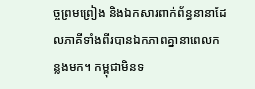ច្ចព្រមព្រៀង និងឯកសារពាក់ព័ន្ធនានាដែលភាគីទាំងពីរបានឯកភាពគ្នានាពេលកន្លងមក។ កម្ពុជាមិនទ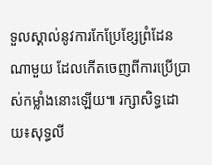ទួលស្គាល់នូវការកែប្រែខ្សែព្រំដែនណាមួយ ដែលកើតចេញពីការប្រើប្រាស់កម្លាំងនោះឡើយ៕ រក្សាសិទ្ធដោយ៖សុទ្ធលី